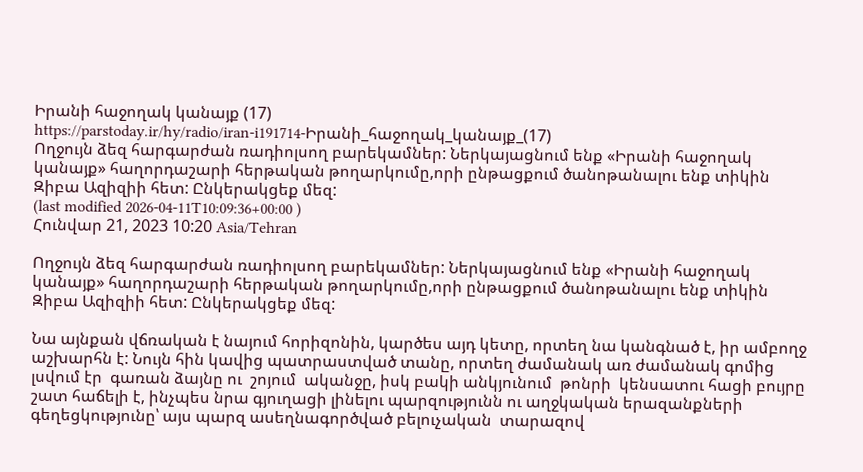Իրանի հաջողակ կանայք (17)
https://parstoday.ir/hy/radio/iran-i191714-Իրանի_հաջողակ_կանայք_(17)
Ողջույն ձեզ հարգարժան ռադիոլսող բարեկամներ: Ներկայացնում ենք «Իրանի հաջողակ կանայք» հաղորդաշարի հերթական թողարկումը,որի ընթացքում ծանոթանալու ենք տիկին Զիբա Ազիզիի հետ: Ընկերակցեք մեզ:
(last modified 2026-04-11T10:09:36+00:00 )
Հունվար 21, 2023 10:20 Asia/Tehran

Ողջույն ձեզ հարգարժան ռադիոլսող բարեկամներ: Ներկայացնում ենք «Իրանի հաջողակ կանայք» հաղորդաշարի հերթական թողարկումը,որի ընթացքում ծանոթանալու ենք տիկին Զիբա Ազիզիի հետ: Ընկերակցեք մեզ:

Նա այնքան վճռական է նայում հորիզոնին, կարծես այդ կետը, որտեղ նա կանգնած է, իր ամբողջ աշխարհն է: Նույն հին կավից պատրաստված տանը, որտեղ ժամանակ առ ժամանակ գոմից լսվում էր  գառան ձայնը ու  շոյում  ականջը, իսկ բակի անկյունում  թոնրի  կենսատու հացի բույրը շատ հաճելի է, ինչպես նրա գյուղացի լինելու պարզությունն ու աղջկական երազանքների գեղեցկությունը՝ այս պարզ ասեղնագործված բելուչական  տարազով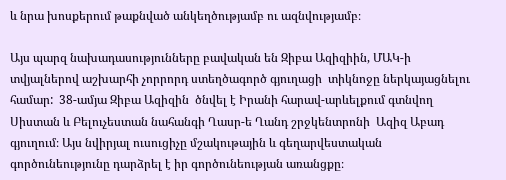և նրա խոսքերում թաքնված անկեղծությամբ ու ազնվությամբ։

Այս պարզ նախադասությունները բավական են Զիբա Ազիզիին, ՄԱԿ-ի տվյալներով աշխարհի չորրորդ ստեղծագործ գյուղացի  տիկնոջը ներկայացնելու համար:  38-ամյա Զիբա Ազիզին  ծնվել է Իրանի հարավ-արևելքում գտնվող Սիստան և Բելուչեստան նահանգի Ղասր-ե Ղանդ շրջկենտրոնի  Ազիզ Աբադ գյուղում։ Այս նվիրյալ ուսուցիչը մշակութային և գեղարվեստական գործունեությունը դարձրել է իր գործունեության առանցքը։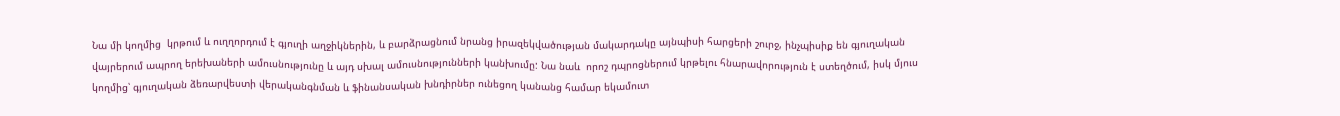Նա մի կողմից  կրթում և ուղղորդում է գյուղի աղջիկներին, և բարձրացնում նրանց իրազեկվածության մակարդակը այնպիսի հարցերի շուրջ, ինչպիսիք են գյուղական վայրերում ապրող երեխաների ամուսնությունը և այդ սխալ ամուսնությունների կանխումը: Նա նաև  որոշ դպրոցներում կրթելու հնարավորություն է ստեղծում, իսկ մյուս կողմից՝ գյուղական ձեռարվեստի վերականգնման և ֆինանսական խնդիրներ ունեցող կանանց համար եկամուտ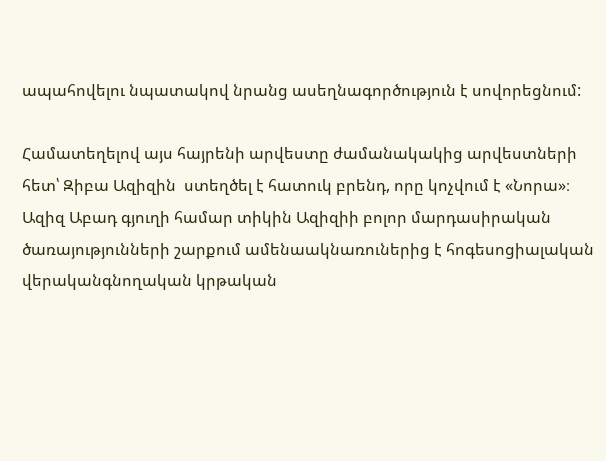ապահովելու նպատակով նրանց ասեղնագործություն է սովորեցնում:

Համատեղելով այս հայրենի արվեստը ժամանակակից արվեստների հետ՝ Զիբա Ազիզին  ստեղծել է հատուկ բրենդ, որը կոչվում է «Նորա»։ Ազիզ Աբադ գյուղի համար տիկին Ազիզիի բոլոր մարդասիրական ծառայությունների շարքում ամենաակնառուներից է հոգեսոցիալական վերականգնողական կրթական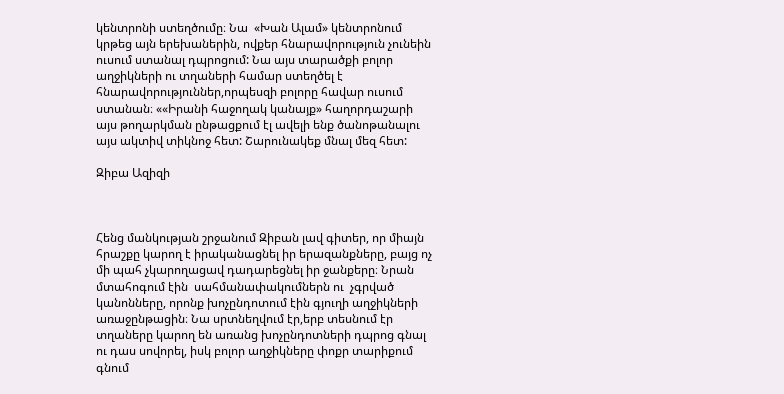կենտրոնի ստեղծումը։ Նա  «Խան Ալամ» կենտրոնում կրթեց այն երեխաներին, ովքեր հնարավորություն չունեին ուսում ստանալ դպրոցում: Նա այս տարածքի բոլոր աղջիկների ու տղաների համար ստեղծել է հնարավորություններ,որպեսզի բոլորը հավար ուսում ստանան։ ««Իրանի հաջողակ կանայք» հաղորդաշարի այս թողարկման ընթացքում էլ ավելի ենք ծանոթանալու այս ակտիվ տիկնոջ հետ: Շարունակեք մնալ մեզ հետ:

Զիբա Ազիզի



Հենց մանկության շրջանում Զիբան լավ գիտեր, որ միայն հրաշքը կարող է իրականացնել իր երազանքները, բայց ոչ մի պահ չկարողացավ դադարեցնել իր ջանքերը։ Նրան մտահոգում էին  սահմանափակումներն ու  չգրված կանոնները, որոնք խոչընդոտում էին գյուղի աղջիկների առաջընթացին։ Նա սրտնեղվում էր,երբ տեսնում էր  տղաները կարող են առանց խոչընդոտների դպրոց գնալ ու դաս սովորել, իսկ բոլոր աղջիկները փոքր տարիքում գնում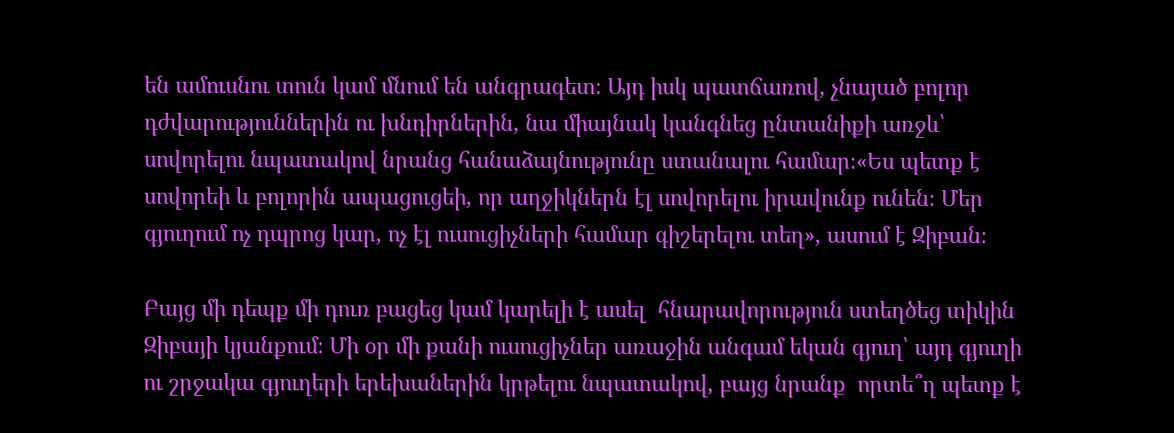են ամուսնու տուն կամ մնում են անգրագետ։ Այդ իսկ պատճառով, չնայած բոլոր դժվարություններին ու խնդիրներին, նա միայնակ կանգնեց ընտանիքի առջև՝ սովորելու նպատակով նրանց հանաձայնությունը ստանալու համար։«Ես պետք է սովորեի և բոլորին ապացուցեի, որ աղջիկներն էլ սովորելու իրավունք ունեն։ Մեր գյուղում ոչ դպրոց կար, ոչ էլ ուսուցիչների համար գիշերելու տեղ», ասում է Զիբան։

Բայց մի դեպք մի դուռ բացեց կամ կարելի է ասել  հնարավորություն ստեղծեց տիկին Զիբայի կյանքում։ Մի օր մի քանի ուսուցիչներ առաջին անգամ եկան գյուղ՝ այդ գյուղի ու շրջակա գյուղերի երեխաներին կրթելու նպատակով, բայց նրանք  որտե՞ղ պետք է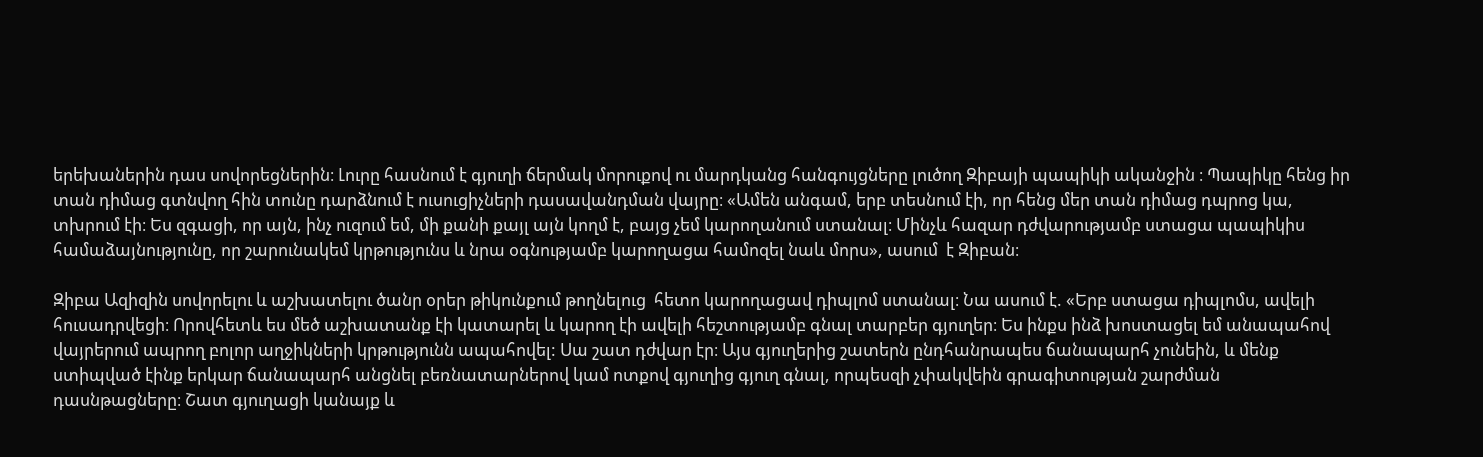երեխաներին դաս սովորեցներին։ Լուրը հասնում է գյուղի ճերմակ մորուքով ու մարդկանց հանգույցները լուծող Զիբայի պապիկի ականջին ։ Պապիկը հենց իր տան դիմաց գտնվող հին տունը դարձնում է ուսուցիչների դասավանդման վայրը։ «Ամեն անգամ, երբ տեսնում էի, որ հենց մեր տան դիմաց դպրոց կա, տխրում էի։ Ես զգացի, որ այն, ինչ ուզում եմ, մի քանի քայլ այն կողմ է, բայց չեմ կարողանում ստանալ։ Մինչև հազար դժվարությամբ ստացա պապիկիս համաձայնությունը, որ շարունակեմ կրթությունս և նրա օգնությամբ կարողացա համոզել նաև մորս», ասում  է Զիբան։

Զիբա Ազիզին սովորելու և աշխատելու ծանր օրեր թիկունքում թողնելուց  հետո կարողացավ դիպլոմ ստանալ։ Նա ասում է. «Երբ ստացա դիպլոմս, ավելի հուսադրվեցի։ Որովհետև ես մեծ աշխատանք էի կատարել և կարող էի ավելի հեշտությամբ գնալ տարբեր գյուղեր։ Ես ինքս ինձ խոստացել եմ անապահով վայրերում ապրող բոլոր աղջիկների կրթությունն ապահովել: Սա շատ դժվար էր։ Այս գյուղերից շատերն ընդհանրապես ճանապարհ չունեին, և մենք ստիպված էինք երկար ճանապարհ անցնել բեռնատարներով կամ ոտքով գյուղից գյուղ գնալ, որպեսզի չփակվեին գրագիտության շարժման դասնթացները։ Շատ գյուղացի կանայք և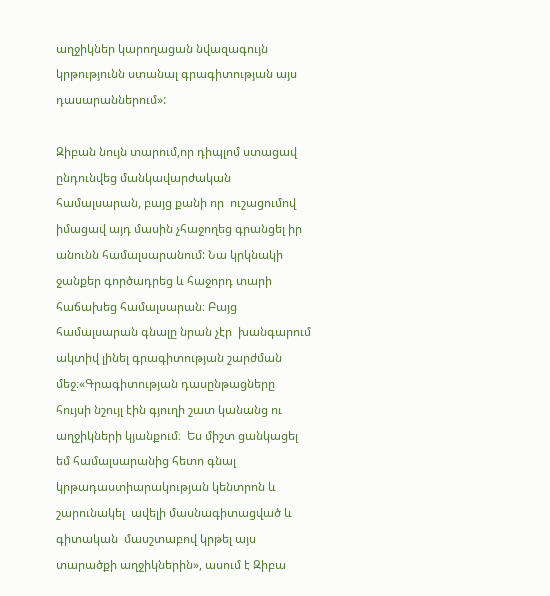աղջիկներ կարողացան նվազագույն  կրթությունն ստանալ գրագիտության այս դասարաններում»:

Զիբան նույն տարում,որ դիպլոմ ստացավ  ընդունվեց մանկավարժական համալսարան, բայց քանի որ  ուշացումով իմացավ այդ մասին չհաջողեց գրանցել իր անունն համալսարանում: Նա կրկնակի ջանքեր գործադրեց և հաջորդ տարի հաճախեց համալսարան։ Բայց համալսարան գնալը նրան չէր  խանգարում ակտիվ լինել գրագիտության շարժման մեջ։«Գրագիտության դասընթացները  հույսի նշույլ էին գյուղի շատ կանանց ու աղջիկների կյանքում։  Ես միշտ ցանկացել եմ համալսարանից հետո գնալ կրթադաստիարակության կենտրոն և  շարունակել  ավելի մասնագիտացված և գիտական  մասշտաբով կրթել այս տարածքի աղջիկներին», ասում է Զիբա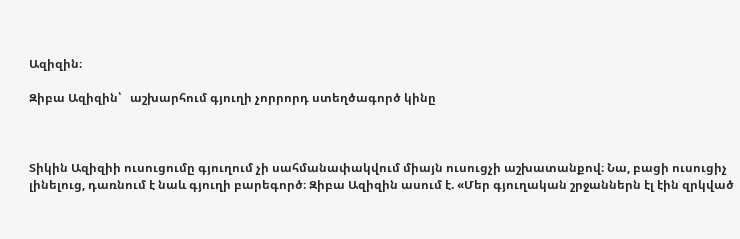Ազիզին։

Զիբա Ազիզին՝   աշխարհում գյուղի չորրորդ ստեղծագործ կինը



Տիկին Ազիզիի ուսուցումը գյուղում չի սահմանափակվում միայն ուսուցչի աշխատանքով։ Նա, բացի ուսուցիչ լինելուց, դառնում է նաև գյուղի բարեգործ։ Զիբա Ազիզին ասում է. «Մեր գյուղական շրջաններն էլ էին զրկված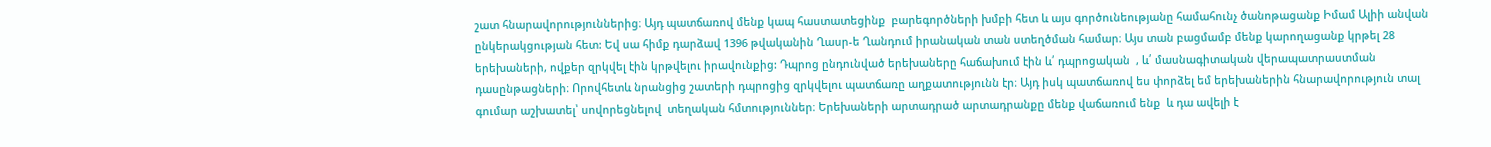շատ հնարավորություններից։ Այդ պատճառով մենք կապ հաստատեցինք  բարեգործների խմբի հետ և այս գործունեությանը համահունչ ծանոթացանք Իմամ Ալիի անվան ընկերակցության հետ: Եվ սա հիմք դարձավ 1396 թվականին Ղասր-ե Ղանդում իրանական տան ստեղծման համար։ Այս տան բացմամբ մենք կարողացանք կրթել 28 երեխաների, ովքեր զրկվել էին կրթվելու իրավունքից: Դպրոց ընդունված երեխաները հաճախում էին և՛ դպրոցական  , և՛ մասնագիտական վերապատրաստման դասընթացների։ Որովհետև նրանցից շատերի դպրոցից զրկվելու պատճառը աղքատությունն էր։ Այդ իսկ պատճառով ես փորձել եմ երեխաներին հնարավորություն տալ գումար աշխատել՝ սովորեցնելով  տեղական հմտություններ։ Երեխաների արտադրած արտադրանքը մենք վաճառում ենք  և դա ավելի է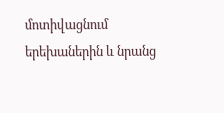մոտիվացնում երեխաներին և նրանց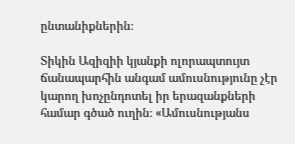ընտանիքներին։

Տիկին Ազիզիի կյանքի ոլորապտույտ ճանապարհին անգամ ամուսնությունը չէր կարող խոչընդոտել իր երազանքների համար գծած ուղին։ «Ամուսնությանս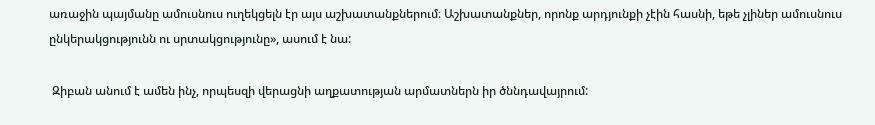առաջին պայմանը ամուսնուս ուղեկցելն էր այս աշխատանքներում։ Աշխատանքներ, որոնք արդյունքի չէին հասնի, եթե չլիներ ամուսնուս ընկերակցությունն ու սրտակցությունը», ասում է նա:

 Զիբան անում է ամեն ինչ, որպեսզի վերացնի աղքատության արմատներն իր ծննդավայրում: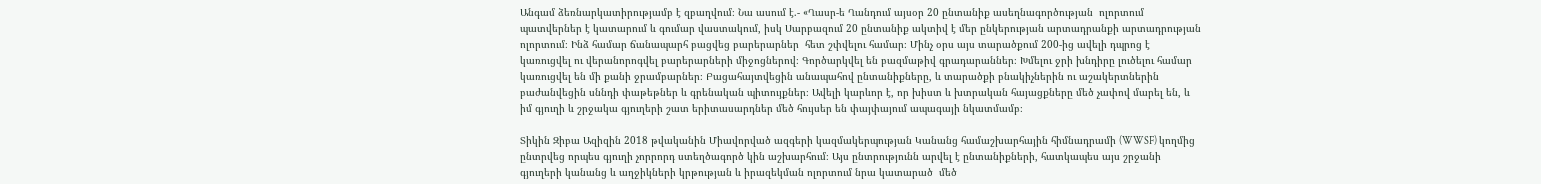Անգամ ձեռնարկատիրությամբ է զբաղվում։ Նա ասում է.- «Ղասր-ե Ղանդում այսօր 20 ընտանիք ասեղնագործության  ոլորտում պատվերներ է կատարում և գումար վաստակում, իսկ Սարբազում 20 ընտանիք ակտիվ է մեր ընկերության արտադրանքի արտադրության ոլորտում։ Ինձ համար ճանապարհ բացվեց բարերարներ  հետ շփվելու համար։ Մինչ օրս այս տարածքում 200-ից ավելի դպրոց է կառուցվել ու վերանորոգվել բարերարների միջոցներով։ Գործարկվել են բազմաթիվ գրադարաններ։ Խմելու ջրի խնդիրը լուծելու համար կառուցվել են մի քանի ջրամբարներ։ Բացահայտվեցին անապահով ընտանիքները, և տարածքի բնակիչներին ու աշակերտներին բաժանվեցին սննդի փաթեթներ և գրենական պիտույքներ։ Ավելի կարևոր է, որ խիստ և խտրական հայացքները մեծ չափով մարել են, և իմ գյուղի և շրջակա գյուղերի շատ երիտասարդներ մեծ հույսեր են փայփայում ապագայի նկատմամբ։

Տիկին Զիբա Ազիզին 2018 թվականին Միավորված ազգերի կազմակերպության Կանանց համաշխարհային հիմնադրամի (WWSF) կողմից ընտրվեց որպես գյուղի չորրորդ ստեղծագործ կին աշխարհում։ Այս ընտրությունն արվել է ընտանիքների, հատկապես այս շրջանի գյուղերի կանանց և աղջիկների կրթության և իրազեկման ոլորտում նրա կատարած  մեծ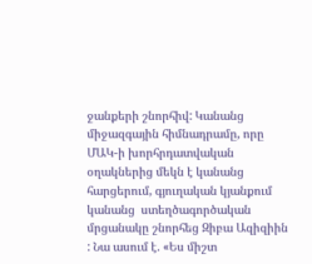ջանքերի շնորհիվ: Կանանց միջազգային հիմնադրամը, որը ՄԱԿ-ի խորհրդատվական օղակներից մեկն է կանանց հարցերում, գյուղական կյանքում կանանց  ստեղծագործական մրցանակը շնորհեց Զիբա Ազիզիին : Նա ասում է. «Ես միշտ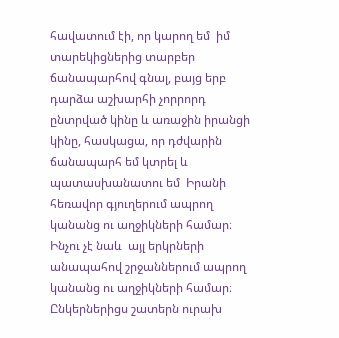հավատում էի, որ կարող եմ  իմ տարեկիցներից տարբեր ճանապարհով գնալ, բայց երբ դարձա աշխարհի չորրորդ ընտրված կինը և առաջին իրանցի կինը, հասկացա, որ դժվարին ճանապարհ եմ կտրել և  պատասխանատու եմ  Իրանի հեռավոր գյուղերում ապրող կանանց ու աղջիկների համար։ Ինչու չէ նաև  այլ երկրների անապահով շրջաններում ապրող կանանց ու աղջիկների համար։ Ընկերներիցս շատերն ուրախ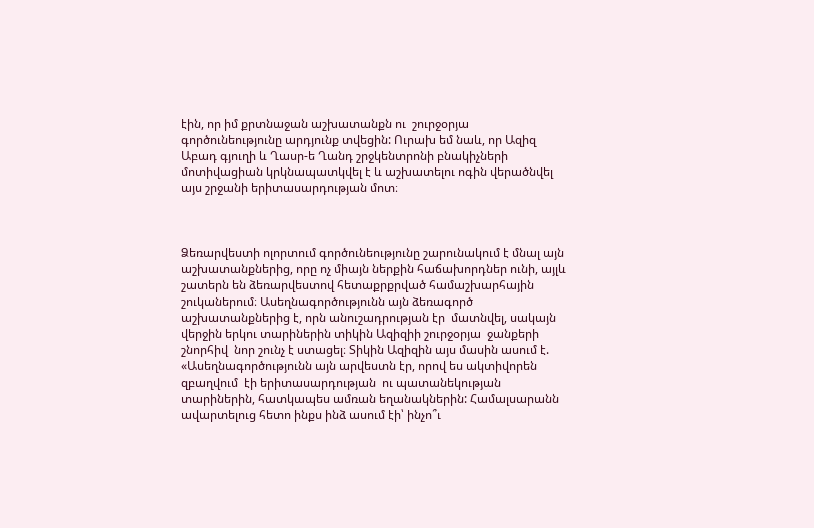էին, որ իմ քրտնաջան աշխատանքն ու  շուրջօրյա  գործունեությունը արդյունք տվեցին: Ուրախ եմ նաև, որ Ազիզ Աբադ գյուղի և Ղասր-ե Ղանդ շրջկենտրոնի բնակիչների մոտիվացիան կրկնապատկվել է և աշխատելու ոգին վերածնվել այս շրջանի երիտասարդության մոտ։



Ձեռարվեստի ոլորտում գործունեությունը շարունակում է մնալ այն աշխատանքներից, որը ոչ միայն ներքին հաճախորդներ ունի, այլև շատերն են ձեռարվեստով հետաքրքրված համաշխարհային շուկաներում։ Ասեղնագործությունն այն ձեռագործ աշխատանքներից է, որն անուշադրության էր  մատնվել, սակայն վերջին երկու տարիներին տիկին Ազիզիի շուրջօրյա  ջանքերի շնորհիվ  նոր շունչ է ստացել։ Տիկին Ազիզին այս մասին ասում է. «Ասեղնագործությունն այն արվեստն էր, որով ես ակտիվորեն զբաղվում  էի երիտասարդության  ու պատանեկության տարիներին, հատկապես ամռան եղանակներին: Համալսարանն ավարտելուց հետո ինքս ինձ ասում էի՝ ինչո՞ւ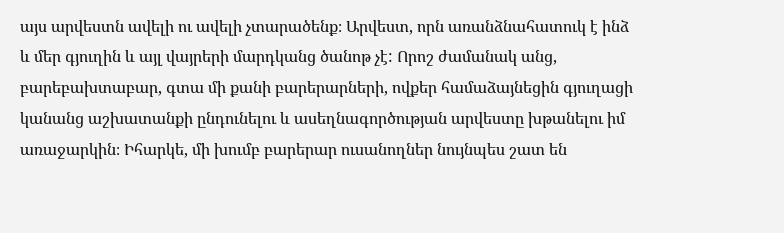այս արվեստն ավելի ու ավելի չտարածենք։ Արվեստ, որն առանձնահատուկ է ինձ և մեր գյուղին և այլ վայրերի մարդկանց ծանոթ չէ: Որոշ ժամանակ անց, բարեբախտաբար, գտա մի քանի բարերարների, ովքեր համաձայնեցին գյուղացի կանանց աշխատանքի ընդունելու և ասեղնագործության արվեստը խթանելու իմ առաջարկին։ Իհարկե, մի խումբ բարերար ուսանողներ նույնպես շատ են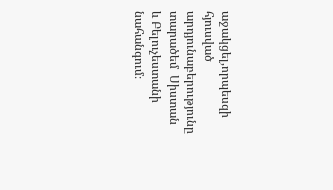աջակցել,որպեսզի հյուսված արդյունաբերությունը տարածեմ  Սիստան և Բելուչեստանի նահանգում։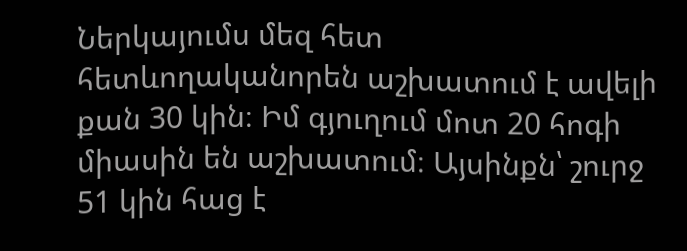Ներկայումս մեզ հետ հետևողականորեն աշխատում է ավելի քան 30 կին։ Իմ գյուղում մոտ 20 հոգի միասին են աշխատում։ Այսինքն՝ շուրջ 51 կին հաց է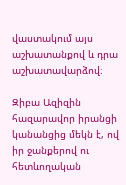վաստակում այս աշխատանքով և դրա աշխատավարձով։

Զիբա Ազիզին հազարավոր իրանցի կանանցից մեկն է, ով իր ջանքերով ու հետևողական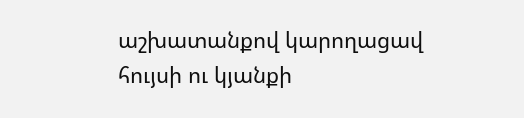աշխատանքով կարողացավ հույսի ու կյանքի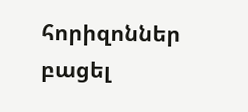հորիզոններ բացել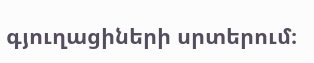գյուղացիների սրտերում։